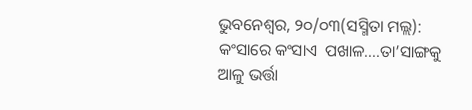ଭୁବନେଶ୍ୱର, ୨୦/୦୩(ସସ୍ମିତା ମଲ୍ଲ): କଂସାରେ କଂସାଏ  ପଖାଳ....ତା’ସାଙ୍ଗକୁ ଆଳୁ ଭର୍ତ୍ତା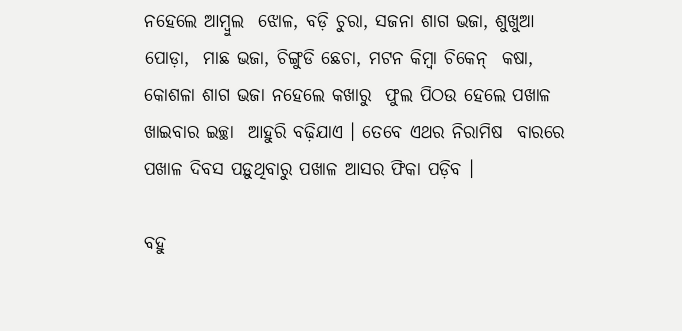ନହେଲେ ଆମ୍ବୁଲ  ଝୋଳ, ବଡ଼ି ଚୁରା, ସଜନା ଶାଗ ଭଜା, ଶୁଖୁଆ ପୋଡ଼ା,  ମାଛ ଭଜା, ଚିଙ୍ଗୁଡି ଛେଚା, ମଟନ କିମ୍ବା ଚିକେନ୍‌  କଷା, କୋଶଳା ଶାଗ ଭଜା ନହେଲେ କଖାରୁ  ଫୁଲ ପିଠଉ ହେଲେ ପଖାଳ ଖାଇବାର ଇଚ୍ଛା  ଆହୁରି ବଢ଼ିଯାଏ । ତେବେ ଏଥର ନିରାମିଷ  ବାରରେ ପଖାଳ ଦିବସ ପଡ଼ୁଥିବାରୁ ପଖାଳ ଆସର ଫିକା ପଡ଼ିବ ।

ବହୁ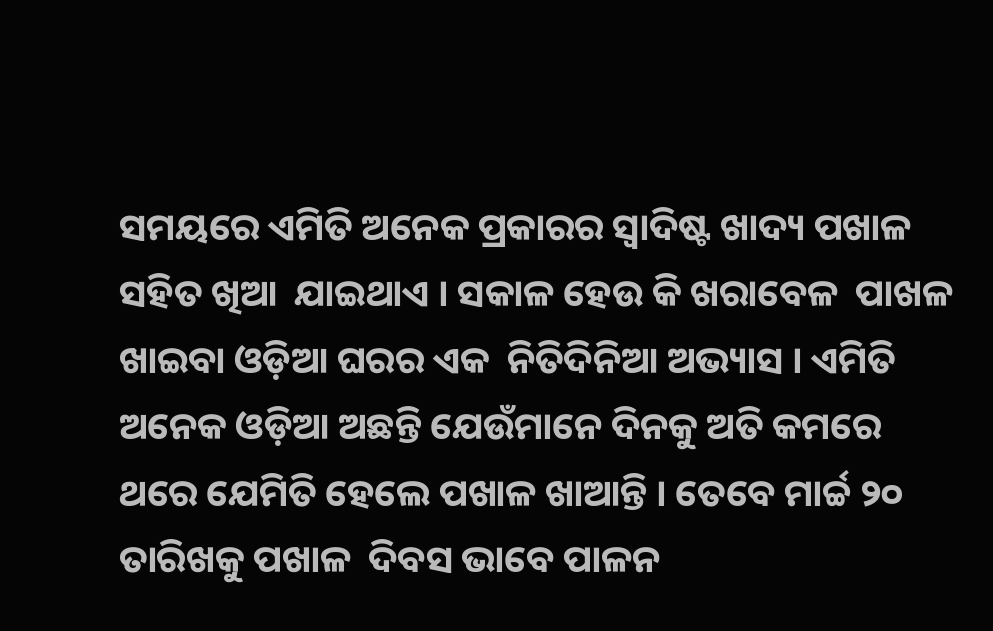ସମୟରେ ଏମିତି ଅନେକ ପ୍ରକାରର ସ୍ୱାଦିଷ୍ଟ ଖାଦ୍ୟ ପଖାଳ ସହିତ ଖିଆ  ଯାଇଥାଏ । ସକାଳ ହେଉ କି ଖରାବେଳ  ପାଖଳ ଖାଇବା ଓଡ଼ିଆ ଘରର ଏକ  ନିତିଦିନିଆ ଅଭ୍ୟାସ । ଏମିତି ଅନେକ ଓଡ଼ିଆ ଅଛନ୍ତି ଯେଉଁମାନେ ଦିନକୁ ଅତି କମରେ ଥରେ ଯେମିତି ହେଲେ ପଖାଳ ଖାଆନ୍ତି । ତେବେ ମାର୍ଚ୍ଚ ୨୦ ତାରିଖକୁ ପଖାଳ  ଦିବସ ଭାବେ ପାଳନ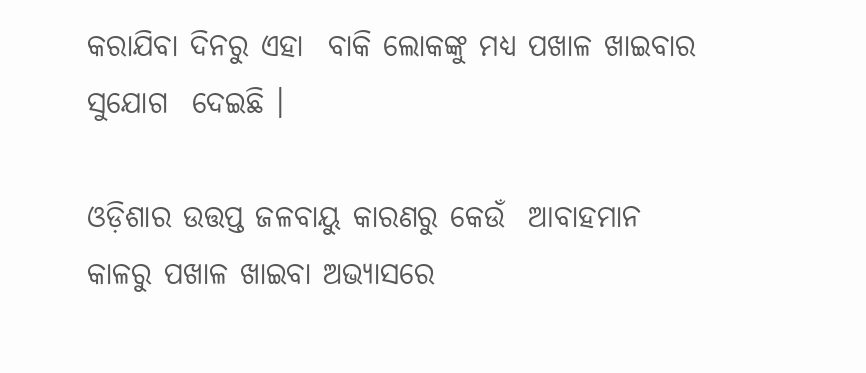କରାଯିବା ଦିନରୁ ଏହା  ବାକି ଲୋକଙ୍କୁ ମଧ୍ୟ ପଖାଳ ଖାଇବାର ସୁଯୋଗ  ଦେଇଛି ।

ଓଡ଼ିଶାର ଉତ୍ତପ୍ତ ଜଳବାୟୁ କାରଣରୁ କେଉଁ  ଆବାହମାନ କାଳରୁ ପଖାଳ ଖାଇବା ଅଭ୍ୟାସରେ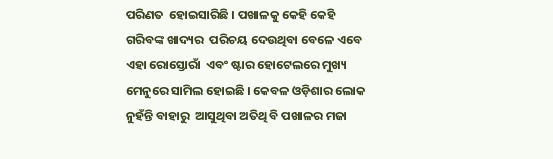ପରିଣତ  ହୋଇସାରିଛି । ପଖାଳକୁ କେହି କେହି ଗରିବଙ୍କ ଖାଦ୍ୟର  ପରିଚୟ ଦେଉଥିବା ବେଳେ ଏବେ ଏହା ରୋସ୍ତୋରାଁ  ଏବଂ ଷ୍ଟାର ହୋଟେଲରେ ମୁଖ୍ୟ ମେନୁରେ ସାମିଲ ହୋଇଛି । କେବଳ ଓଡ଼ିଶାର ଲୋକ ନୁହଁନ୍ତି ବାହାରୁ  ଆସୁଥିବା ଅତିଥି ବି ପଖାଳର ମଜା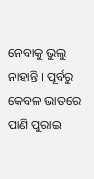ନେବାକୁ ଭୁଲୁ  ନାହାନ୍ତି । ପୂର୍ବରୁ କେବଳ ଭାତରେ ପାଣି ପୁରାଇ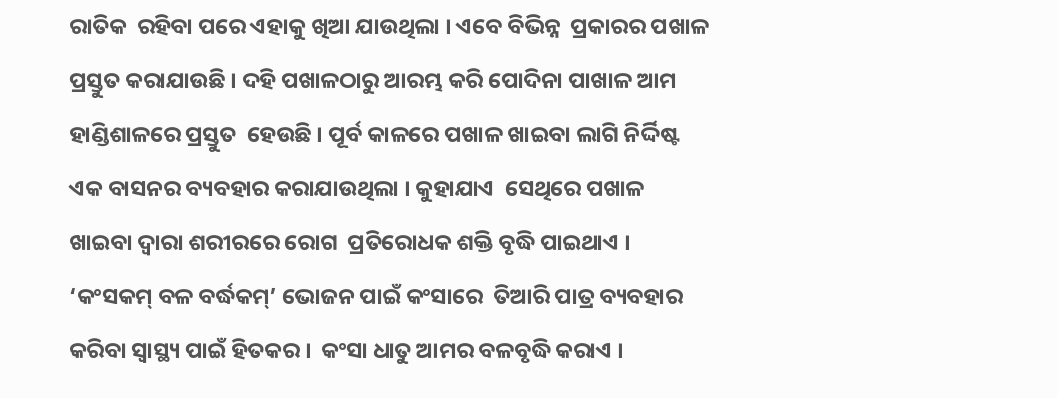ରାତିକ  ରହିବା ପରେ ଏହାକୁ ଖିଆ ଯାଉଥିଲା । ଏବେ ବିଭିନ୍ନ  ପ୍ରକାରର ପଖାଳ ପ୍ରସ୍ତୁତ କରାଯାଉଛି । ଦହି ପଖାଳଠାରୁ ଆରମ୍ଭ କରି ପୋଦିନା ପାଖାଳ ଆମ ହାଣ୍ଡିଶାଳରେ ପ୍ରସ୍ତୁତ  ହେଉଛି । ପୂର୍ବ କାଳରେ ପଖାଳ ଖାଇବା ଲାଗି ନିର୍ଦ୍ଦିଷ୍ଟ  ଏକ ବାସନର ବ୍ୟବହାର କରାଯାଉଥିଲା । କୁହାଯାଏ  ସେଥିରେ ପଖାଳ ଖାଇବା ଦ୍ୱାରା ଶରୀରରେ ରୋଗ  ପ୍ରତିରୋଧକ ଶକ୍ତି ବୃଦ୍ଧି ପାଇଥାଏ । ‘କଂସକମ୍‌ ବଳ ବର୍ଦ୍ଧକମ୍‌’ ଭୋଜନ ପାଇଁ କଂସାରେ  ତିଆରି ପାତ୍ର ବ୍ୟବହାର କରିବା ସ୍ୱାସ୍ଥ୍ୟ ପାଇଁ ହିତକର ।  କଂସା ଧାତୁ ଆମର ବଳବୃଦ୍ଧି କରାଏ ।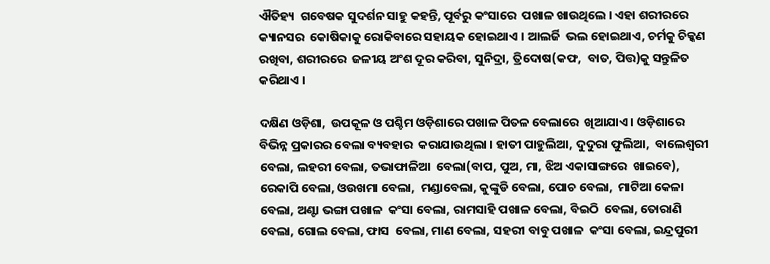ଐତିହ୍ୟ  ଗବେଷକ ସୁଦର୍ଶନ ସାହୁ କହନ୍ତି, ପୂର୍ବରୁ କଂସାରେ  ପଖାଳ ଖାଉଥିଲେ । ଏହା ଶରୀରରେ କ୍ୟାନସର  କୋଷିକାକୁ ରୋକିବାରେ ସହାୟକ ହୋଇଥାଏ । ଆଲର୍ଜି  ଭଲ ହୋଇଥାଏ, ଚର୍ମକୁ ଚିକ୍କଣ ରଖିବା, ଶରୀରରେ  ଜଳୀୟ ଅଂଶ ଦୂର କରିବା, ସୁନିଦ୍ରା, ତ୍ରିଦୋଷ(କଫ,  ବାତ, ପିତ୍ତ)କୁ ସନ୍ତୁଳିତ କରିଥାଏ ।

ଦକ୍ଷିଣ ଓଡ଼ିଶା,  ଉପକୂଳ ଓ ପଶ୍ଚିମ ଓଡ଼ିଶାରେ ପଖାଳ ପିତଳ ବେଲାରେ  ଖିଆଯାଏ । ଓଡ଼ିଶାରେ ବିଭିନ୍ନ ପ୍ରକାରର ବେଲା ବ୍ୟବହାର  କରାଯାଉଥିଲା । ହାତୀ ପାହୁଲିଆ, ଦୁଦୁରା ଫୁଲିଆ,  ବାଲେଶ୍ୱରୀ ବେଲା, ଲହରୀ ବେଲା, ତଭାଫାଳିଆ  ବେଲା(ବାପ, ପୁଅ, ମା, ଝିଅ ଏକାସାଙ୍ଗରେ  ଖାଇବେ), ରେକାପି ବେଲା, ଓଉଖମା ବେଲା,  ମଣ୍ଡାବେଲା, କୁଙ୍କୁଡି ବେଲା, ପୋଚ ବେଲା,  ମାଟିଆ କେଳା ବେଲା, ଅଣ୍ଟା ଭଙ୍ଗା ପଖାଳ  କଂସା ବେଲା, ରାମସାହି ପଖାଳ ବେଲା, ବିଇଠି  ବେଲା, ତୋରାଣି ବେଲା, ଗୋଲ ବେଲା, ଫାସ  ବେଲା, ମାଣ ବେଲା, ସହରୀ ବାବୁ ପଖାଳ  କଂସା ବେଲା, ଇନ୍ଦ୍ରପୁରୀ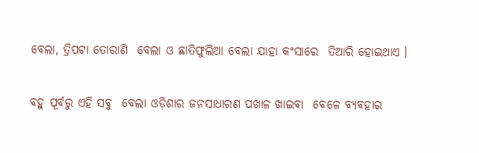ବେଲା, ତ୍ରିପଟା ତୋରାଣି  ବେଲା ଓ ଛାତିଫୁଲିଆ ବେଲା ଯାହା କଂସାରେ  ତିଆରି ହୋଇଥାଏ ।

ବହୁ ପୂର୍ବରୁ ଏହି ସବୁ  ବେଲା ଓଡ଼ିଶାର ଜନସାଧାରଣ ପଖାଳ ଖାଇବା  ବେଳେ ବ୍ୟବହାର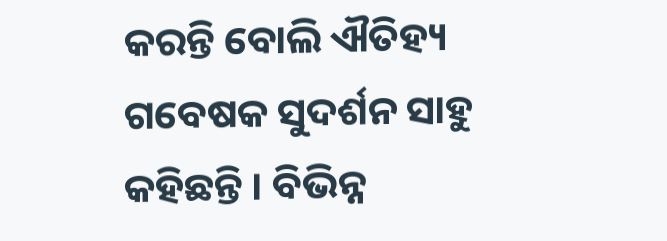କରନ୍ତି ବୋଲି ଐତିହ୍ୟ  ଗବେଷକ ସୁଦର୍ଶନ ସାହୁ କହିଛନ୍ତି । ବିଭିନ୍ନ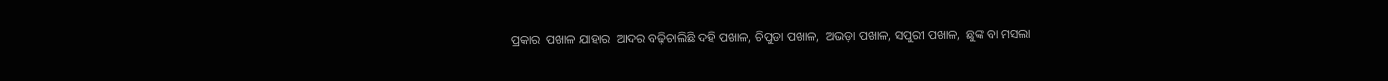ପ୍ରକାର  ପଖାଳ ଯାହାର  ଆଦର ବଢ଼ିଚାଲିଛି ଦହି ପଖାଳ, ଚିପୁଡା ପଖାଳ,  ଅଭଡ଼ା ପଖାଳ, ସପୁରୀ ପଖାଳ,  ଛୁଙ୍କ ବା ମସଲା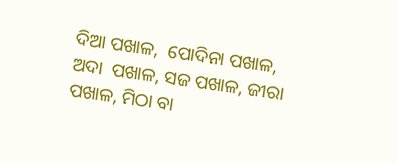ଦିଆ ପଖାଳ,  ପୋଦିନା ପଖାଳ, ଅଦା  ପଖାଳ, ସଜ ପଖାଳ, ଜୀରା  ପଖାଳ, ମିଠା ବା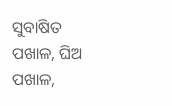ସୁବାଷିତ  ପଖାଳ, ଘିଅ ପଖାଳ,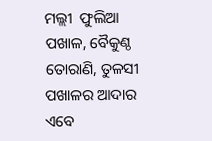ମଲ୍ଲୀ  ଫୁଲିଆ ପଖାଳ, ବୈକୁଣ୍ଠ  ତୋରାଣି, ତୁଳସୀ  ପଖାଳର ଆଦାର ଏବେ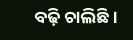ବଢ଼ି ଚାଲିଛି ।